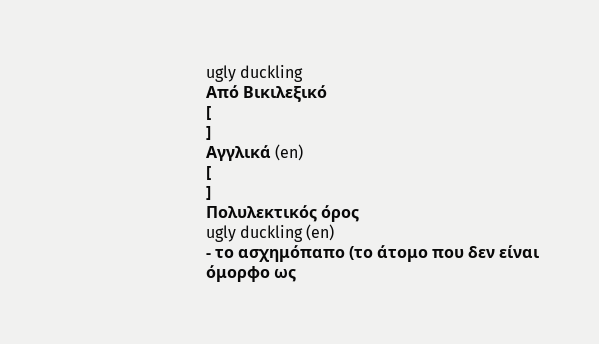ugly duckling
Από Βικιλεξικό
[
]
Αγγλικά (en)
[
]
Πολυλεκτικός όρος
ugly duckling (en)
- το ασχημόπαπο (το άτομο που δεν είναι όμορφο ως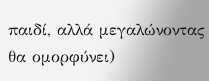παιδί, αλλά μεγαλώνοντας θα ομορφύνει)